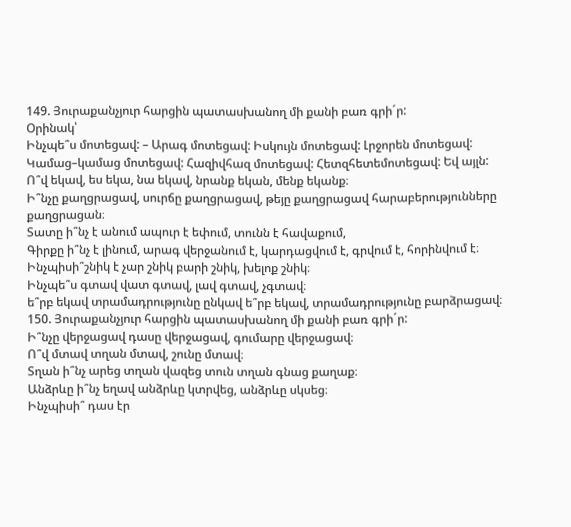149. Յուրաքանչյուր հարցին պատասխանող մի քանի բառ գրի´ր:
Օրինակ՝
Ինչպե՞ս մոտեցավ: – Արագ մոտեցավ: Իսկույն մոտեցավ: Լրջորեն մոտեցավ: Կամաց–կամաց մոտեցավ: Հազիվհազ մոտեցավ: Հետզհետեմոտեցավ: Եվ այլն:
Ո՞վ եկավ, ես եկա, նա եկավ, նրանք եկան, մենք եկանք։
Ի՞նչը քաղցրացավ, սուրճը քաղցրացավ, թեյը քաղցրացավ հարաբերությունները քաղցրացան։
Տատը ի՞նչ է անում ապուր է եփում, տունն է հավաքում,
Գիրքը ի՞նչ է լինում, արագ վերջանում է, կարդացվում է, գրվում է, հորինվում է։
Ինչպիսի՞շնիկ է չար շնիկ բարի շնիկ, խելոք շնիկ։
Ինչպե՞ս գտավ վատ գտավ, լավ գտավ, չգտավ։
ե՞րբ եկավ տրամադրությունը ընկավ ե՞րբ եկավ, տրամադրությունը բարձրացավ։
150. Յուրաքանչյուր հարցին պատասխանող մի քանի բառ գրի´ր:
Ի՞նչը վերջացավ դասը վերջացավ, գումարը վերջացավ։
Ո՞վ մտավ տղան մտավ, շունը մտավ։
Տղան ի՞նչ արեց տղան վազեց տուն տղան գնաց քաղաք։
Անձրևը ի՞նչ եղավ անձրևը կտրվեց, անձրևը սկսեց։
Ինչպիսի՞ դաս էր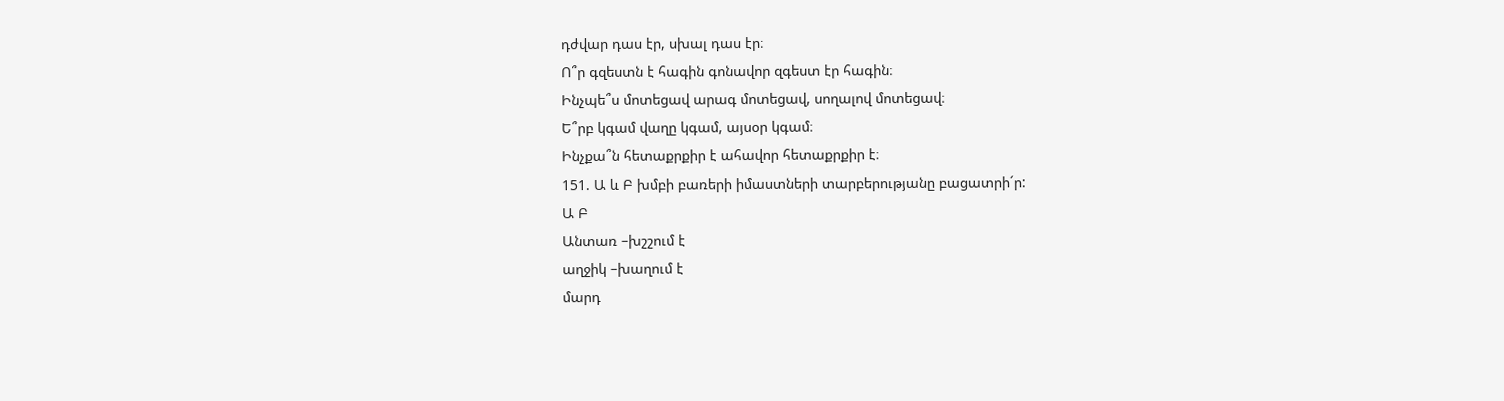դժվար դաս էր, սխալ դաս էր։
Ո՞ր գզեստն է հագին գոնավոր զգեստ էր հագին։
Ինչպե՞ս մոտեցավ արագ մոտեցավ, սողալով մոտեցավ։
Ե՞րբ կգամ վաղը կգամ, այսօր կգամ։
Ինչքա՞ն հետաքրքիր է ահավոր հետաքրքիր է։
151. Ա և Բ խմբի բառերի իմաստների տարբերությանը բացատրի´ր:
Ա Բ
Անտառ –խշշում է
աղջիկ –խաղում է
մարդ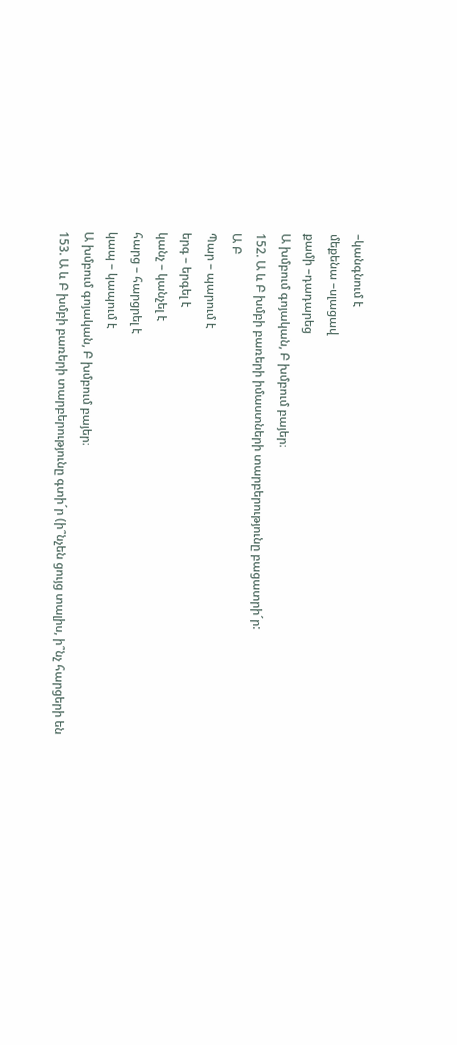–կանգնում է
մեքենա –սլացավ
քամի –դադարեց
Ա խմբում գոյական, Բ խմբում բայեր։
152. Ա և Բ խմբի բառերի իմաստների տարբերությունը բացատրի´ր:
Ա Բ
Պար – պարում է
երգ – երգել է
կանչ – կանչել է
հարց – հարցրել է
կապ – կապում է
Ա խմբում գոյական, Բ խմբում բայեր։
153. Ա և Բ խմբի բառերի տարբերությունը գտի´ր (ի՞նչեն ցույց տալիս, ի՞նչ հարցերի են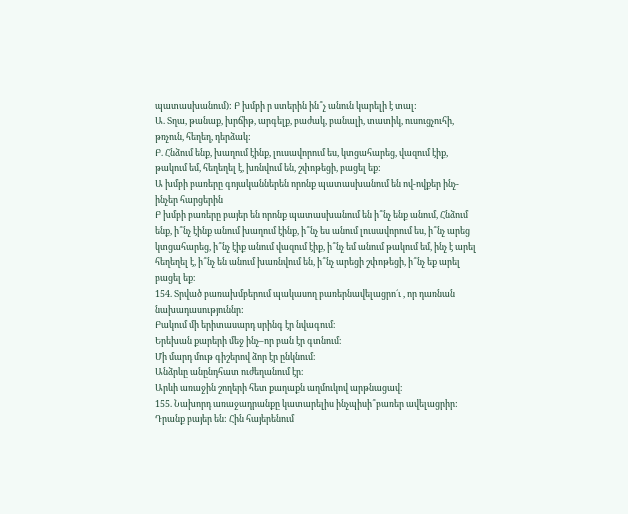պատասխանում): Բ խմբի ր ստերին ին՞չ անուն կարելի է տալ:
Ա. Տղա, թանաք, խրճիթ, արգելք, բաժակ, բանալի, տատիկ, ուսուցչուհի, թռչուն, հեղեղ, դերձակ:
Բ. Հնձում ենք, խաղում էինք, լուսավորում ես, կտցահարեց, վազում էիք, թակում եմ, հեղեղել է, խռնվում են, շփոթեցի, բացել եք:
Ա խմբի բառերը գոյականներեն որոնք պատասխանում են ով-ովքեր ինչ-ինչեր հարցերին
Բ խմբի բառերը բայեր են որոնք պատասխանում են ի՞նչ ենք անում, Հնձում ենք, ի՞նչ էինք անում խաղում էինք, ի՞նչ ես անում լուսավորում ես, ի՞նչ արեց կտցահարեց, ի՞նչ էիք անում վազում էիք, ի՞նչ եմ անում թակում եմ, ինչ է արել հեղեղել է, ի՞նչ են անում խառնվում են, ի՞նչ արեցի շփոթեցի, ի՞նչ եք արել բացել եք։
154. Տրված բառախմբերում պակասող բառերնավելացրո´ւ , որ դառնան նախադասություննր:
Բակում մի երիտասարդ սրինգ էր նվագում։
Երեխան քարերի մեջ ինչ–որ բան էր գտնում։
Մի մարդ մութ գիշերով ձոր էր ընկնում։
Անձրևը անընդհատ ուժեղանում էր։
Արևի առաջին շողերի հետ քաղաքն աղմուկով արթնացավ։
155. Նախորդ առաջադրանքը կատարելիս ինչպիսի՞բառեր ավելացրիր:
Դրանք բայեր են: Հին հայերենում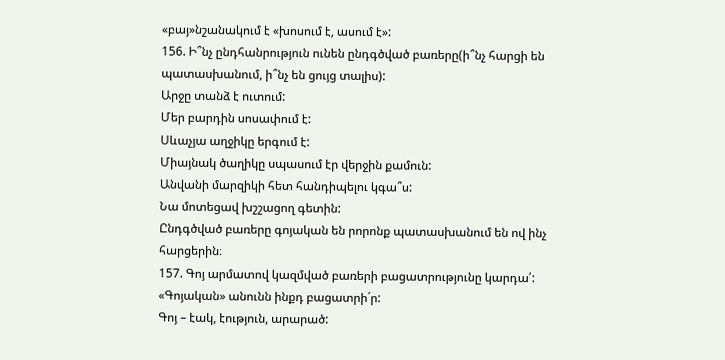«բայ»նշանակում է «խոսում է, ասում է»:
156. Ի՞նչ ընդհանրություն ունեն ընդգծված բառերը(ի՞նչ հարցի են պատասխանում, ի՞նչ են ցույց տալիս):
Արջը տանձ է ուտում:
Մեր բարդին սոսափում է:
Սևաչյա աղջիկը երգում է:
Միայնակ ծաղիկը սպասում էր վերջին քամուն:
Անվանի մարզիկի հետ հանդիպելու կգա՞ս:
Նա մոտեցավ խշշացող գետին:
Ընդգծված բառերը գոյական են րորոնք պատասխանում են ով ինչ հարցերին։
157. Գոյ արմատով կազմված բառերի բացատրությունը կարդա՛:
«Գոյական» անունն ինքդ բացատրի´ր:
Գոյ – էակ, էություն, արարած: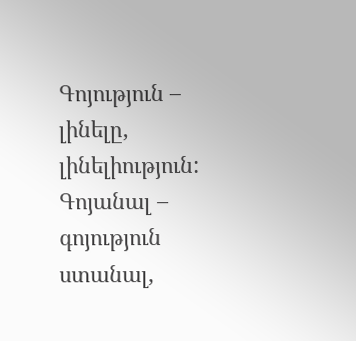Գոյություն – լինելը, լինելիություն:
Գոյանալ – գոյություն ստանալ,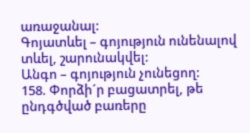առաջանալ:
Գոյատևել – գոյություն ունենալով տևել, շարունակվել:
Անգո – գոյություն չունեցող:
158. Փորձի´ր բացատրել, թե ընդգծված բառերը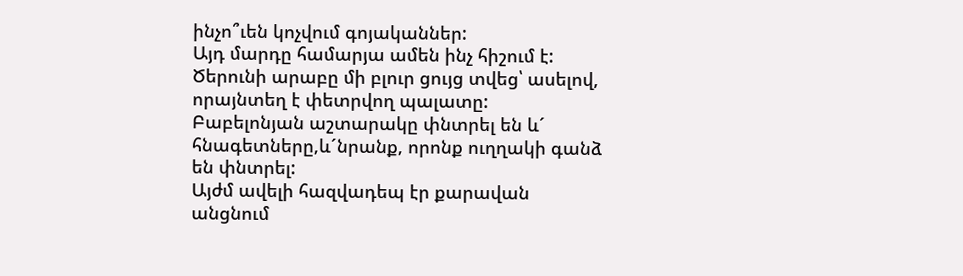ինչո՞ւեն կոչվում գոյականներ:
Այդ մարդը համարյա ամեն ինչ հիշում է:
Ծերունի արաբը մի բլուր ցույց տվեց՝ ասելով, որայնտեղ է փետրվող պալատը:
Բաբելոնյան աշտարակը փնտրել են և´ հնագետները,և´նրանք, որոնք ուղղակի գանձ են փնտրել:
Այժմ ավելի հազվադեպ էր քարավան անցնում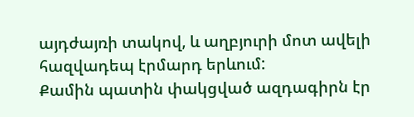այդժայռի տակով, և աղբյուրի մոտ ավելի հազվադեպ էրմարդ երևում:
Քամին պատին փակցված ազդագիրն էր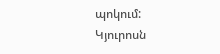պոկում:
Կյուրոսն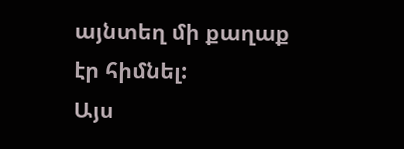այնտեղ մի քաղաք էր հիմնել:
Այս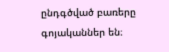ընդգծված բառերը գոյականներ են։